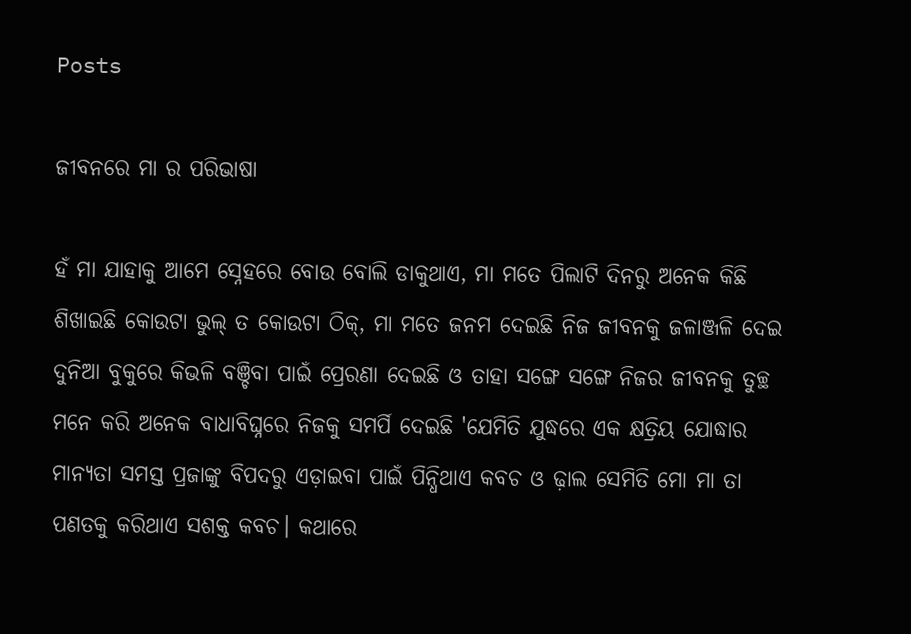Posts

ଜୀବନରେ ମା ର ପରିଭାଷା

ହଁ ମା ଯାହାକୁ ଆମେ ସ୍ନେହରେ ବୋଉ ବୋଲି ଡାକୁଥାଏ, ମା ମତେ ପିଲାଟି ଦିନରୁ ଅନେକ କିଛି ଶିଖାଇଛି କୋଉଟା ଭୁଲ୍ ତ କୋଉଟା ଠିକ୍, ମା ମତେ ଜନମ ଦେଇଛି ନିଜ ଜୀବନକୁ ଜଳାଞ୍ଜଳି ଦେଇ ଦୁନିଆ ବୁକୁରେ କିଭଳି ବଞ୍ଚିବା ପାଇଁ ପ୍ରେରଣା ଦେଇଛି ଓ ତାହା ସଙ୍ଗେ ସଙ୍ଗେ ନିଜର ଜୀବନକୁ ତୁଚ୍ଛ ମନେ କରି ଅନେକ ବାଧାବିଘ୍ନରେ ନିଜକୁ ସମର୍ପି ଦେଇଛି 'ଯେମିତି ଯୁଦ୍ଧରେ ଏକ କ୍ଷତ୍ରିୟ ଯୋଦ୍ଧାର ମାନ୍ୟତା ସମସ୍ତ ପ୍ରଜାଙ୍କୁ ବିପଦରୁ ଏଡ଼ାଇବା ପାଇଁ ପିନ୍ଧିଥାଏ କବଚ ଓ ଢ଼ାଲ ସେମିତି ମୋ ମା ତା ପଣତକୁ କରିଥାଏ ସଶକ୍ତ କବଚ। କଥାରେ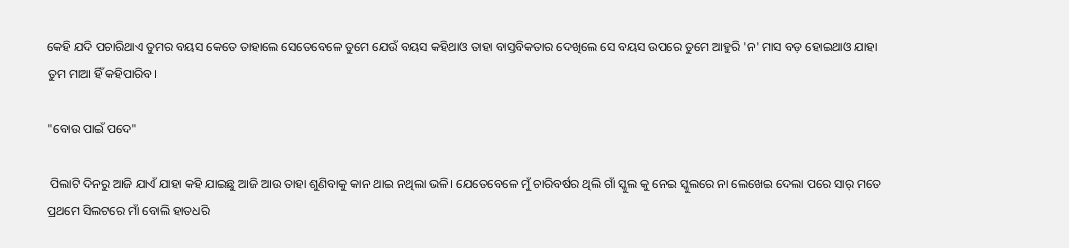କେହି ଯଦି ପଚାରିଥାଏ ତୁମର ବୟସ କେତେ ତାହାଲେ ସେତେବେଳେ ତୁମେ ଯେଉଁ ବୟସ କହିଥାଓ ତାହା ବାସ୍ତବିକତାର ଦେଖିଲେ ସେ ବୟସ ଉପରେ ତୁମେ ଆହୁରି 'ନ' ମାସ ବଡ଼ ହୋଇଥାଓ ଯାହା ତୁମ ମାଆ ହିଁ କହିପାରିବ।

"ବୋଉ ପାଇଁ ପଦେ"

 ପିଲାଟି ଦିନରୁ ଆଜି ଯାଏଁ ଯାହା କହି ଯାଇଛୁ ଆଜି ଆଉ ତାହା ଶୁଣିବାକୁ କାନ ଥାଇ ନଥିଲା ଭଳି। ଯେତେବେଳେ ମୁଁ ଚାରିବର୍ଷର ଥିଲି ଗାଁ ସ୍କୁଲ କୁ ନେଇ ସ୍କୁଲରେ ନା ଲେଖେଇ ଦେଲା ପରେ ସାର୍ ମତେ ପ୍ରଥମେ ସିଲଟରେ ମାଁ ବୋଲି ହାତଧରି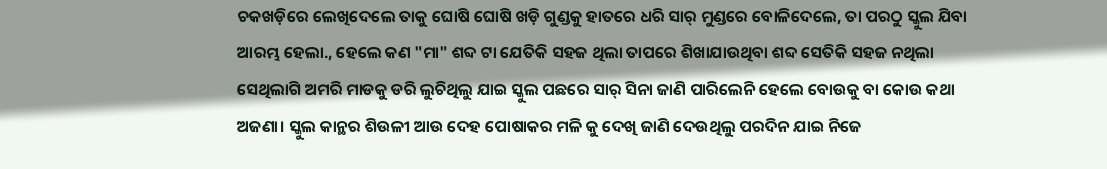ଚକଖଡ଼ିରେ ଲେଖିଦେଲେ ତାକୁ ଘୋଷି ଘୋଷି ଖଡ଼ି ଗୁଣ୍ଡକୁ ହାତରେ ଧରି ସାର୍ ମୁଣ୍ଡରେ ବୋଳିଦେଲେ, ତା ପରଠୁ ସ୍କୁଲ ଯିବା ଆରମ୍ଭ ହେଲା., ହେଲେ କଣ "ମା" ଶବ୍ଦ ଟା ଯେତିକି ସହଜ ଥିଲା ତାପରେ ଶିଖାଯାଉଥିବା ଶବ୍ଦ ସେତିକି ସହଜ ନଥିଲା ସେଥିଲାଗି ଅମରି ମାଡକୁ ଡରି ଲୁଚିଥିଲୁ ଯାଇ ସ୍କୁଲ ପଛରେ ସାର୍ ସିନା ଜାଣି ପାରିଲେନି ହେଲେ ବୋଉକୁ ବା କୋଉ କଥା ଅଜଣା। ସ୍କୁଲ କାନ୍ଥର ଶିଉଳୀ ଆଉ ଦେହ ପୋଷାକର ମଳି କୁ ଦେଖି ଜାଣି ଦେଉଥିଲୁ ପରଦିନ ଯାଇ ନିଜେ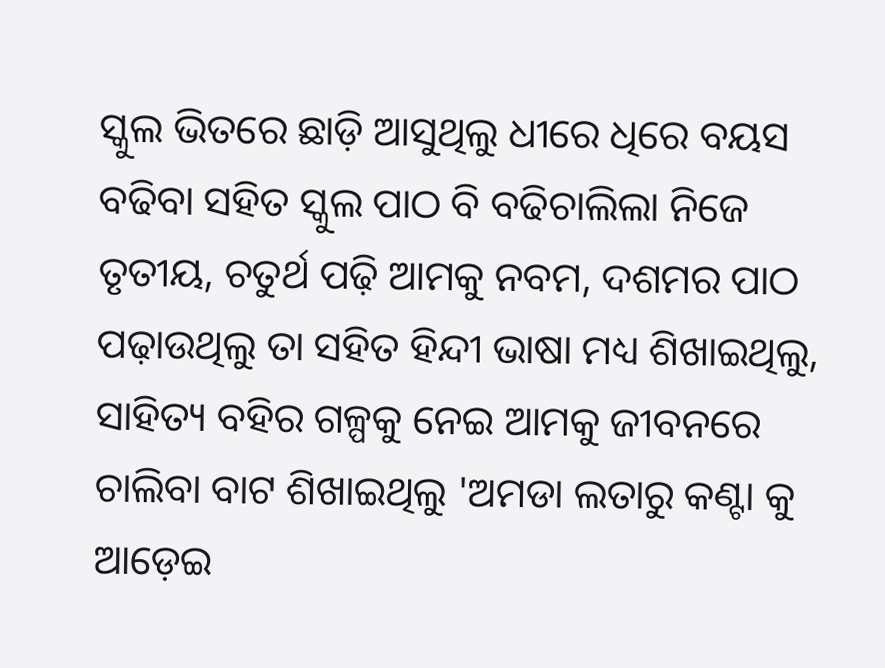ସ୍କୁଲ ଭିତରେ ଛାଡ଼ି ଆସୁଥିଲୁ ଧୀରେ ଧିରେ ବୟସ ବଢିବା ସହିତ ସ୍କୁଲ ପାଠ ବି ବଢିଚାଲିଲା ନିଜେ ତୃତୀୟ, ଚତୁର୍ଥ ପଢ଼ି ଆମକୁ ନବମ, ଦଶମର ପାଠ ପଢ଼ାଉଥିଲୁ ତା ସହିତ ହିନ୍ଦୀ ଭାଷା ମଧ୍ୟ ଶିଖାଇଥିଲୁ, ସାହିତ୍ୟ ବହିର ଗଳ୍ପକୁ ନେଇ ଆମକୁ ଜୀବନରେ ଚାଲିବା ବାଟ ଶିଖାଇଥିଲୁ 'ଅମଡା ଲତାରୁ କଣ୍ଟା କୁ ଆଡ଼େଇ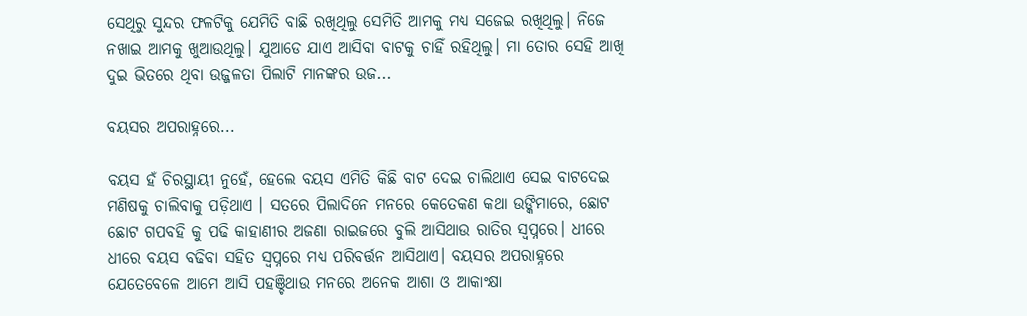ସେଥିରୁ ସୁନ୍ଦର ଫଳଟିକୁ ଯେମିତି ବାଛି ରଖିଥିଲୁ ସେମିତି ଆମକୁ ମଧ୍ୟ ସଜେଇ ରଖିଥିଲୁ। ନିଜେ ନଖାଇ ଆମକୁ ଖୁଆଉଥିଲୁ। ଯୁଆଡେ ଯାଏ ଆସିବା ବାଟକୁ ଚାହିଁ ରହିଥିଲୁ। ମା ତୋର ସେହି ଆଖି ଦୁଇ ଭିତରେ ଥିବା ଉଜ୍ଜଳତା ପିଲାଟି ମାନଙ୍କର ଉଜ...

ବୟସର ଅପରାହ୍ନରେ...

ବୟସ ହଁ ଚିରସ୍ଥାୟୀ ନୁହେଁ, ହେଲେ ବୟସ ଏମିତି କିଛି ବାଟ ଦେଇ ଚାଲିଥାଏ ସେଇ ବାଟଦେଇ ମଣିଷକୁ ଚାଲିବାକୁ ପଡ଼ିଥାଏ । ସତରେ ପିଲାଦିନେ ମନରେ କେତେକଣ କଥା ଉଙ୍କିମାରେ, ଛୋଟ ଛୋଟ ଗପବହି କୁ ପଢି କାହାଣୀର ଅଜଣା ରାଇଜରେ ବୁଲି ଆସିଥାଉ ରାତିର ସ୍ଵପ୍ନରେ। ଧୀରେ ଧୀରେ ବୟସ ବଢିବା ସହିତ ସ୍ଵପ୍ନରେ ମଧ୍ୟ ପରିବର୍ତ୍ତନ ଆସିଥାଏ। ବୟସର ଅପରାହ୍ନରେ ଯେତେବେଳେ ଆମେ ଆସି ପହଞ୍ଚିଥାଉ ମନରେ ଅନେକ ଆଶା ଓ ଆକାଂକ୍ଷା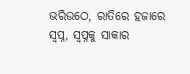ଭରିଉଠେ, ରାତିରେ ହଜାରେ ସ୍ଵପ୍ନ, ସ୍ବପ୍ନକୁ ସାକାର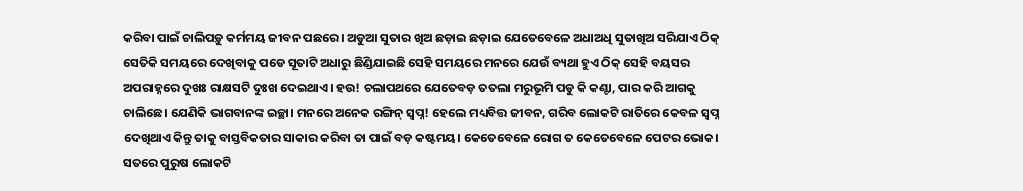କରିବା ପାଇଁ ଚାଲିପଡ଼ୁ କର୍ମମୟ ଜୀବନ ପଛରେ। ଅଡୁଆ ସୁତାର ଖିଅ ଛଡ଼ାଇ ଛଡ଼ାଇ ଯେତେବେଳେ ଅଧାଅଧି ସୁତାଖିଅ ସରିଯାଏ ଠିକ୍ ସେତିକି ସମୟରେ ଦେଖିବାକୁ ପଡେ ସୂତାଟି ଅଧାରୁ ଛିଣ୍ଡିଯାଇଛି ସେହି ସମୟରେ ମନରେ ଯେଉଁ ବ୍ୟଥା ହୁଏ ଠିକ୍ ସେହି ବୟସର ଅପରାହ୍ନରେ ଦୁଖଃ ରାକ୍ଷସଟି ଦୁଃଖ ଦେଇଥାଏ। ହଉ! ଚଲାପଥରେ ଯେତେବଡ଼ ତତଲା ମରୁଭୂମି ପଡୁ କି କଣ୍ଟା, ପାର କରି ଆଗକୁ ଚାଲିଛେ। ଯେଣିକି ଭାଗବାନଙ୍କ ଇଚ୍ଛା। ମନରେ ଅନେକ ରଙ୍ଗିନ୍ ସ୍ଵପ୍ନ! ହେଲେ ମଧ୍ୟବିତ୍ତ ଜୀବନ, ଗରିବ ଲୋକଟି ରାତିରେ କେବଳ ସ୍ଵପ୍ନ ଦେଖିଥାଏ କିନ୍ତୁ ତାକୁ ବାସ୍ତବିକତାର ସାକାର କରିବା ତା ପାଇଁ ବଡ଼ କଷ୍ଟମୟ। କେତେବେଳେ ରୋଗ ତ କେତେବେଳେ ପେଟର ଭୋକ। ସତରେ ପୁରୁଷ ଲୋକଟି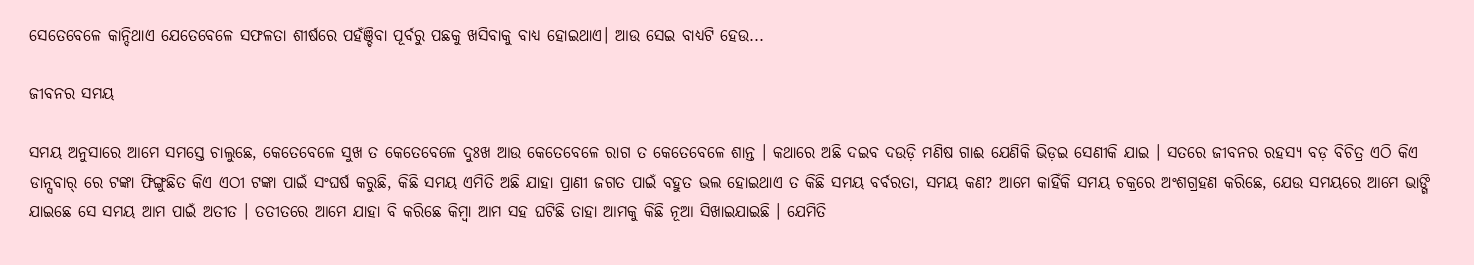ସେତେବେଳେ କାନ୍ଦିଥାଏ ଯେତେବେଳେ ସଫଳତା ଶୀର୍ଷରେ ପହଁଞ୍ଚିବା ପୂର୍ବରୁ ପଛକୁ ଖସିବାକୁ ବାଧ୍ୟ ହୋଇଥାଏ। ଆଉ ସେଇ ବାଧ୍ୟଟି ହେଉ...

ଜୀବନର ସମୟ

ସମୟ ଅନୁସାରେ ଆମେ ସମସ୍ତେ ଚାଲୁଛେ, କେତେବେଳେ ସୁଖ ତ କେତେବେଳେ ଦୁଃଖ ଆଉ କେତେବେଳେ ରାଗ ତ କେତେବେଳେ ଶାନ୍ତ । କଥାରେ ଅଛି ଦଇବ ଦଉଡ଼ି ମଣିଷ ଗାଈ ଯେଣିକି ଭିଡ଼ଇ ସେଣୀକି ଯାଇ । ସତରେ ଜୀବନର ରହସ୍ୟ ବଡ଼ ବିଚିତ୍ର ଏଠି କିଏ ଡାନ୍ସବାର୍ ରେ ଟଙ୍କା ଫିଙ୍ଗୁଛିତ କିଏ ଏଠୀ ଟଙ୍କା ପାଇଁ ସଂଘର୍ଷ କରୁଛି, କିଛି ସମୟ ଏମିତି ଅଛି ଯାହା ପ୍ରାଣୀ ଜଗତ ପାଇଁ ବହୁତ ଭଲ ହୋଇଥାଏ ତ କିଛି ସମୟ ବର୍ବରତା, ସମୟ କଣ? ଆମେ କାହିଁକି ସମୟ ଚକ୍ରରେ ଅଂଶଗ୍ରହଣ କରିଛେ, ଯେଉ ସମୟରେ ଆମେ ଭାଙ୍ଗି ଯାଇଛେ ସେ ସମୟ ଆମ ପାଇଁ ଅତୀତ । ତତୀତରେ ଆମେ ଯାହା ବି କରିଛେ କିମ୍ବା ଆମ ସହ ଘଟିଛି ତାହା ଆମକୁ କିଛି ନୂଆ ସିଖାଇଯାଇଛି । ଯେମିତି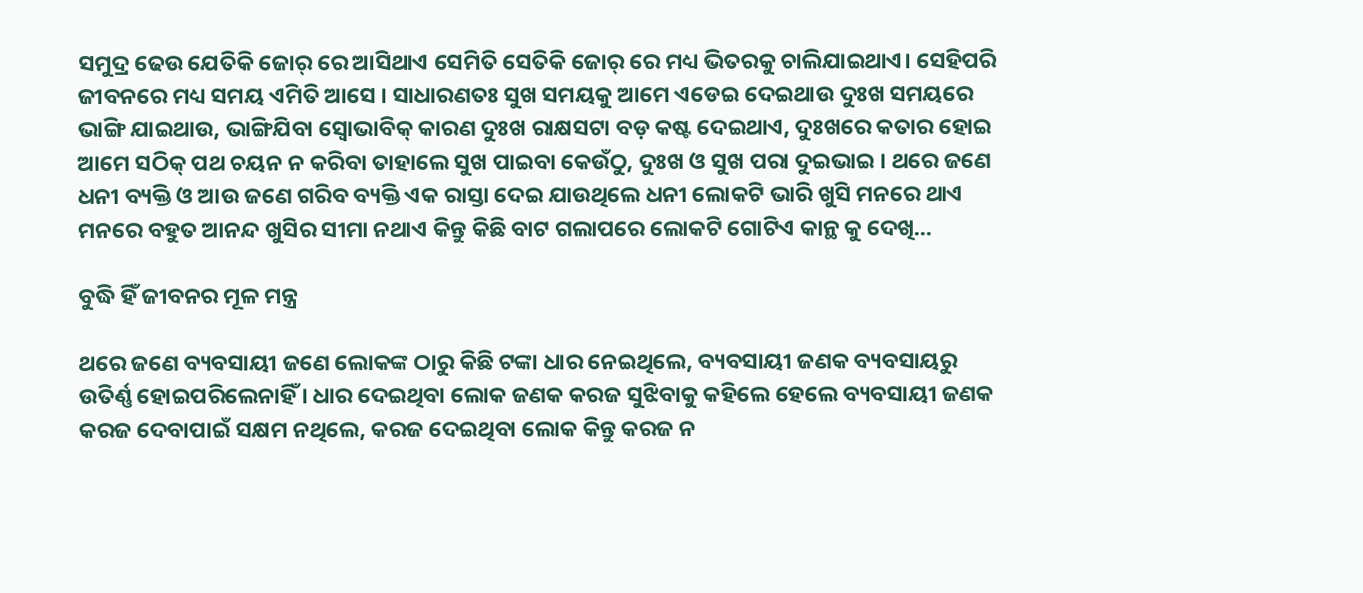ସମୁଦ୍ର ଢେଉ ଯେତିକି ଜୋର୍ ରେ ଆସିଥାଏ ସେମିତି ସେତିକି ଜୋର୍ ରେ ମଧ୍ୟ ଭିତରକୁ ଚାଲିଯାଇଥାଏ। ସେହିପରି ଜୀବନରେ ମଧ୍ୟ ସମୟ ଏମିତି ଆସେ । ସାଧାରଣତଃ ସୁଖ ସମୟକୁ ଆମେ ଏଡେଇ ଦେଇଥାଉ ଦୁଃଖ ସମୟରେ ଭାଙ୍ଗି ଯାଇଥାଉ, ଭାଙ୍ଗିଯିବା ସ୍ୱୋଭାବିକ୍ କାରଣ ଦୁଃଖ ରାକ୍ଷସଟା ବଡ଼ କଷ୍ଟ ଦେଇଥାଏ, ଦୁଃଖରେ କତାର ହୋଇ ଆମେ ସଠିକ୍ ପଥ ଚୟନ ନ କରିବା ତାହାଲେ ସୁଖ ପାଇବା କେଉଁଠୁ, ଦୁଃଖ ଓ ସୁଖ ପରା ଦୁଇଭାଇ । ଥରେ ଜଣେ ଧନୀ ବ୍ୟକ୍ତି ଓ ଆଉ ଜଣେ ଗରିବ ବ୍ୟକ୍ତି ଏକ ରାସ୍ତା ଦେଇ ଯାଉଥିଲେ ଧନୀ ଲୋକଟି ଭାରି ଖୁସି ମନରେ ଥାଏ ମନରେ ବହୁତ ଆନନ୍ଦ ଖୁସିର ସୀମା ନଥାଏ କିନ୍ତୁ କିଛି ବାଟ ଗଲାପରେ ଲୋକଟି ଗୋଟିଏ କାନ୍ଥ କୁ ଦେଖି...

ବୁଦ୍ଧି ହିଁ ଜୀବନର ମୂଳ ମନ୍ତ୍ର

ଥରେ ଜଣେ ବ୍ୟବସାୟୀ ଜଣେ ଲୋକଙ୍କ ଠାରୁ କିଛି ଟଙ୍କା ଧାର ନେଇଥିଲେ, ବ୍ୟବସାୟୀ ଜଣକ ବ୍ୟବସାୟରୁ ଉତିର୍ଣ୍ଣ ହୋଇପରିଲେନାହିଁ । ଧାର ଦେଇଥିବା ଲୋକ ଜଣକ କରଜ ସୁଝିବାକୁ କହିଲେ ହେଲେ ବ୍ୟବସାୟୀ ଜଣକ କରଜ ଦେବାପାଇଁ ସକ୍ଷମ ନଥିଲେ, କରଜ ଦେଇଥିବା ଲୋକ କିନ୍ତୁ କରଜ ନ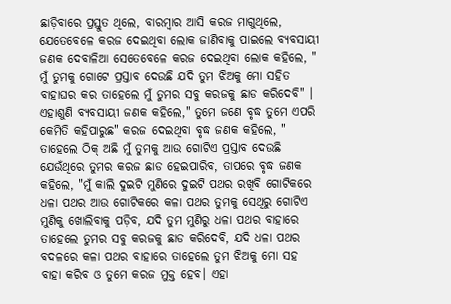ଛାଡ଼ିବାରେ ପ୍ରସ୍ତୁତ ଥିଲେ, ବାରମ୍ବାର ଆସି କରଜ ମାଗୁଥିଲେ, ଯେତେବେଳେ କରଜ ଦେଇଥିବା ଲୋକ ଜାଣିବାକୁ ପାଇଲେ ବ୍ୟବସାୟୀ ଜଣକ ଦେବାଳିଆ ସେତେବେଳେ କରଜ ଦେଇଥିବା ଲୋକ କହିଲେ, " ମୁଁ ତୁମକୁ ଗୋଟେ ପ୍ରସ୍ତାବ ଦେଉଛି ଯଦି ତୁମ ଝିଅକୁ ମୋ ସହିତ ବାହାଘର କର ତାହେଲେ ମୁଁ ତୁମର ସବୁ କରଜକୁ ଛାଡ କରିଦେବି" । ଏହାଶୁଣି ବ୍ୟବସାୟୀ ଜଣକ କହିଲେ," ତୁମେ ଜଣେ ବୃଦ୍ଧ ତୁମେ ଏପରି କେମିତି କହିପାରୁଛ" କରଜ ଦେଇଥିବା ବୃଦ୍ଧ ଜଣକ କହିଲେ, " ତାହେଲେ ଠିକ୍ ଅଛି ମୁଁ ତୁମକୁ ଆଉ ଗୋଟିଏ ପ୍ରସ୍ତାବ ଦେଉଛି ଯେଉଁଥିରେ ତୁମର କରଜ ଛାଡ ହେଇପାରିବ, ତାପରେ ବୃଦ୍ଧ ଜଣକ କହିଲେ, "ମୁଁ କାଲି ଦୁଇଟି ମୁଣିରେ ଦୁଇଟି ପଥର ରଖିବି ଗୋଟିକରେ ଧଳା ପଥର ଆଉ ଗୋଟିକରେ କଳା ପଥର ତୁମକୁ ସେଥିରୁ ଗୋଟିଏ ମୁଣିକୁ ଖୋଲିବାକୁ ପଡ଼ିବ, ଯଦି ତୁମ ମୁଣିରୁ ଧଳା ପଥର ବାହାରେ ତାହେଲେ ତୁମର ସବୁ କରଜକୁ ଛାଡ କରିଦେବି, ଯଦି ଧଳା ପଥର ବଦଳରେ କଳା ପଥର ବାହାରେ ତାହେଲେ ତୁମ ଝିଅକୁ ମୋ ସହ ବାହା କରିବ ଓ ତୁମେ କରଜ ମୁକ୍ତ ହେବ। ଏହା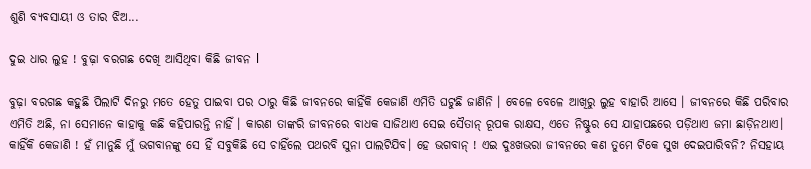ଶୁଣି ବ୍ୟବସାୟୀ ଓ ତାର ଝିଅ...

ଦୁଇ ଧାର ଲୁହ ! ବୁଢ଼ା ବରଗଛ ଦେଖି ଆସିଥିବା କିଛି ଜୀବନ l

ବୁଢ଼ା ବରଗଛ କହୁଛି ପିଲାଟି ଦିନରୁ ମତେ ହେତୁ ପାଇବା ପର ଠାରୁ କିଛି ଜୀବନରେ କାହିଁକି କେଜାଣି ଏମିତି ଘଟୁଛି ଜାଣିନି । ବେଳେ ବେଳେ ଆଖିରୁ ଲୁହ ବାହାରି ଆସେ । ଜୀବନରେ କିଛି ପରିବାର ଏମିତି ଅଛି, ନା ସେମାନେ କାହାକୁ କଛି କହିପାରନ୍ତି ନାହିଁ । କାରଣ ତାଙ୍କରି ଜୀବନରେ ବାଧକ ସାଜିଥାଏ ସେଇ ସୈତାନ୍ ରୂପକ ରାକ୍ଷସ, ଏତେ ନିଷ୍ଟୁର ସେ ଯାହାପଛରେ ପଡ଼ିଥାଏ ଜମା ଛାଡ଼ିନଥାଏ। କାହିଁକି କେଜାଣି ! ହଁ ମାନୁଛି ମୁଁ ଭଗବାନଙ୍କୁ ସେ ହିଁ ସବୁକିଛି ସେ ଚାହିଁଲେ ପଥରବି ସୁନା ପାଲଟିଯିବ। ହେ ଭଗବାନ୍ ! ଏଇ ଦୁଃଖଭରା ଜୀବନରେ କଣ ତୁମେ ଟିକେ ସୁଖ ଦେଇପାରିବନି? ନିସହାୟ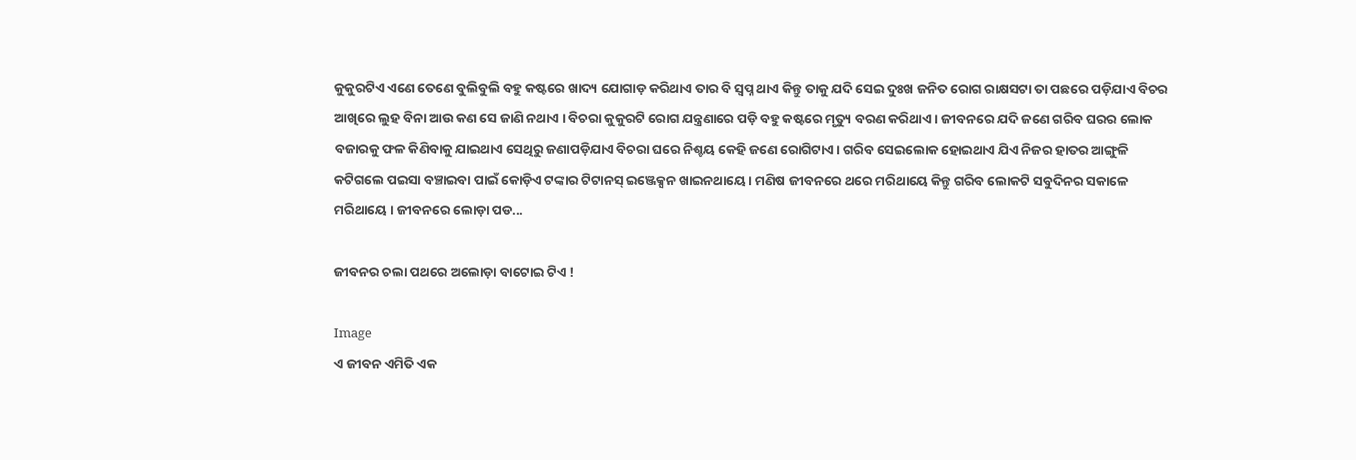କୁକୁରଟିଏ ଏଣେ ତେଣେ ବୁଲିବୁଲି ବହୁ କଷ୍ଟରେ ଖାଦ୍ୟ ଯୋଗାଡ଼ କରିଥାଏ ତାର ବି ସ୍ବପ୍ନ ଥାଏ କିନ୍ତୁ ତାକୁ ଯଦି ସେଇ ଦୁଃଖ ଜନିତ ରୋଗ ରାକ୍ଷସଟା ତା ପଛରେ ପଡ଼ିଯାଏ ବିଚର ଆଖିରେ ଲୁହ ବିନା ଆଉ କଣ ସେ ଜାଣି ନଥାଏ । ବିଚରା କୁକୁରଟି ରୋଗ ଯନ୍ତ୍ରଣାରେ ପଡ଼ି ବହୁ କଷ୍ଟରେ ମୃତ୍ୟୁ ବରଣ କରିଥାଏ । ଜୀବନରେ ଯଦି ଜଣେ ଗରିବ ଘରର ଲୋକ ବଜାରକୁ ଫଳ କିଣିବାକୁ ଯାଇଥାଏ ସେଥିରୁ ଜଣାପଡ଼ିଯାଏ ବିଚରା ଘରେ ନିଶ୍ଚୟ କେହି ଜଣେ ରୋଗିଟାଏ। ଗରିବ ସେଇଲୋକ ହୋଇଥାଏ ଯିଏ ନିଜର ହାତର ଆଙ୍ଗୁଳି କଟିଗଲେ ପଇସା ବଞ୍ଚାଇବା ପାଇଁ କୋଡ଼ିଏ ଟଙ୍କାର ଟିଟାନସ୍ ଇଞ୍ଜେକ୍ସନ ଖାଇନଥାୟେ। ମଣିଷ ଜୀବନରେ ଥରେ ମରିଥାୟେ କିନ୍ତୁ ଗରିବ ଲୋକଟି ସବୁଦିନର ସକାଳେ ମରିଥାୟେ । ଜୀବନରେ ଲୋଡ଼ା ପଡ...

ଜୀବନର ଚଲା ପଥରେ ଅଲୋଡ଼ା ବାଟୋଇ ଟିଏ !

Image
ଏ ଜୀବନ ଏମିତି ଏକ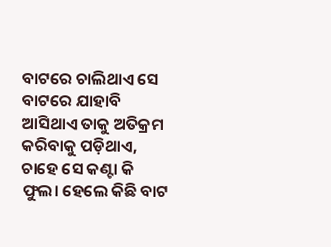ବାଟରେ ଚାଲିଥାଏ ସେ ବାଟରେ ଯାହାବି ଆସିଥାଏ ତାକୁ ଅତିକ୍ରମ କରିବାକୁ ପଡ଼ିଥାଏ, ଚାହେ ସେ କଣ୍ଟା କି ଫୁଲ। ହେଲେ କିଛି ବାଟ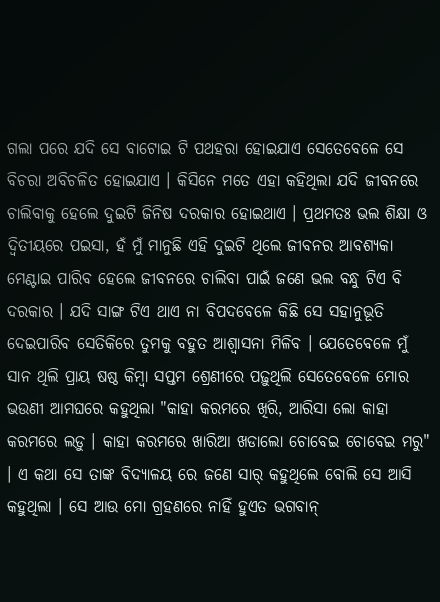ଗଲା ପରେ ଯଦି ସେ ବାଟୋଇ ଟି ପଥହରା ହୋଇଯାଏ ସେତେବେଳେ ସେ ବିଚରା ଅବିଚଳିତ ହୋଇଯାଏ । କିସିନେ ମତେ ଏହା କହିଥିଲା ଯଦି ଜୀବନରେ ଚାଲିବାକୁ ହେଲେ ଦୁଇଟି ଜିନିଷ ଦରକାର ହୋଇଥାଏ । ପ୍ରଥମତଃ ଭଲ ଶିକ୍ଷା ଓ ଦ୍ଵିତୀୟରେ ପଇସା, ହଁ ମୁଁ ମାନୁଛି ଏହି ଦୁଇଟି ଥିଲେ ଜୀବନର ଆବଶ୍ୟକା ମେଣ୍ଟାଇ ପାରିବ ହେଲେ ଜୀବନରେ ଚାଲିବା ପାଇଁ ଜଣେ ଭଲ ବନ୍ଧୁ ଟିଏ ବି ଦରକାର । ଯଦି ସାଙ୍ଗ ଟିଏ ଥାଏ ନା ବିପଦବେଳେ କିଛି ସେ ସହାନୁଭୂତି ଦେଇପାରିବ ସେତିକିରେ ତୁମକୁ ବହୁତ ଆଶ୍ୱାସନା ମିଳିବ । ଯେତେବେଳେ ମୁଁ ସାନ ଥିଲି ପ୍ରାୟ ଷଷ୍ଠ କିମ୍ବା ସପ୍ତମ ଶ୍ରେଣୀରେ ପଢ଼ୁଥିଲି ସେତେବେଳେ ମୋର ଭଉଣୀ ଆମଘରେ କହୁଥିଲା "କାହା କରମରେ ଖିରି, ଆରିସା ଲୋ କାହା କରମରେ ଲଡ଼ୁ । କାହା କରମରେ ଖାରିଆ ଖଡାଲୋ ଚୋବେଇ ଚୋବେଇ ମରୁ" । ଏ କଥା ସେ ତାଙ୍କ ବିଦ୍ୟାଳୟ ରେ ଜଣେ ସାର୍ କହୁଥିଲେ ବୋଲି ସେ ଆସି କହୁଥିଲା । ସେ ଆଉ ମୋ ଗ୍ରହଣରେ ନାହିଁ ହୁଏତ ଭଗବାନ୍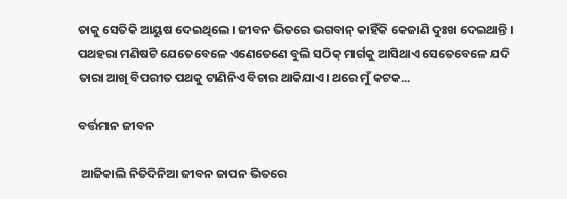ତାକୁ ସେତିକି ଆୟୁଷ ଦେଇଥିଲେ । ଜୀବନ ଭିତରେ ଭଗବାନ୍ କାହିଁକି କେଜାଣି ଦୁଃଖ ଦେଇଥାନ୍ତି । ପଥହରା ମଣିଷଟି ଯେତେବେଳେ ଏଣେତେଣେ ବୁଲି ସଠିକ୍ ମାର୍ଗକୁ ଆସିଥାଏ ସେତେବେଳେ ଯଦି ତାରା ଆଖି ବିପରୀତ ପଥକୁ ଟାଣିନିଏ ବିଚାର ଥାକିଯାଏ। ଥରେ ମୁଁ କଟକ...

ବର୍ତ୍ତମାନ ଜୀବନ

 ଆଜିକାଲି ନିତିଦିନିଆ ଜୀବନ ଜାପନ ଭିତରେ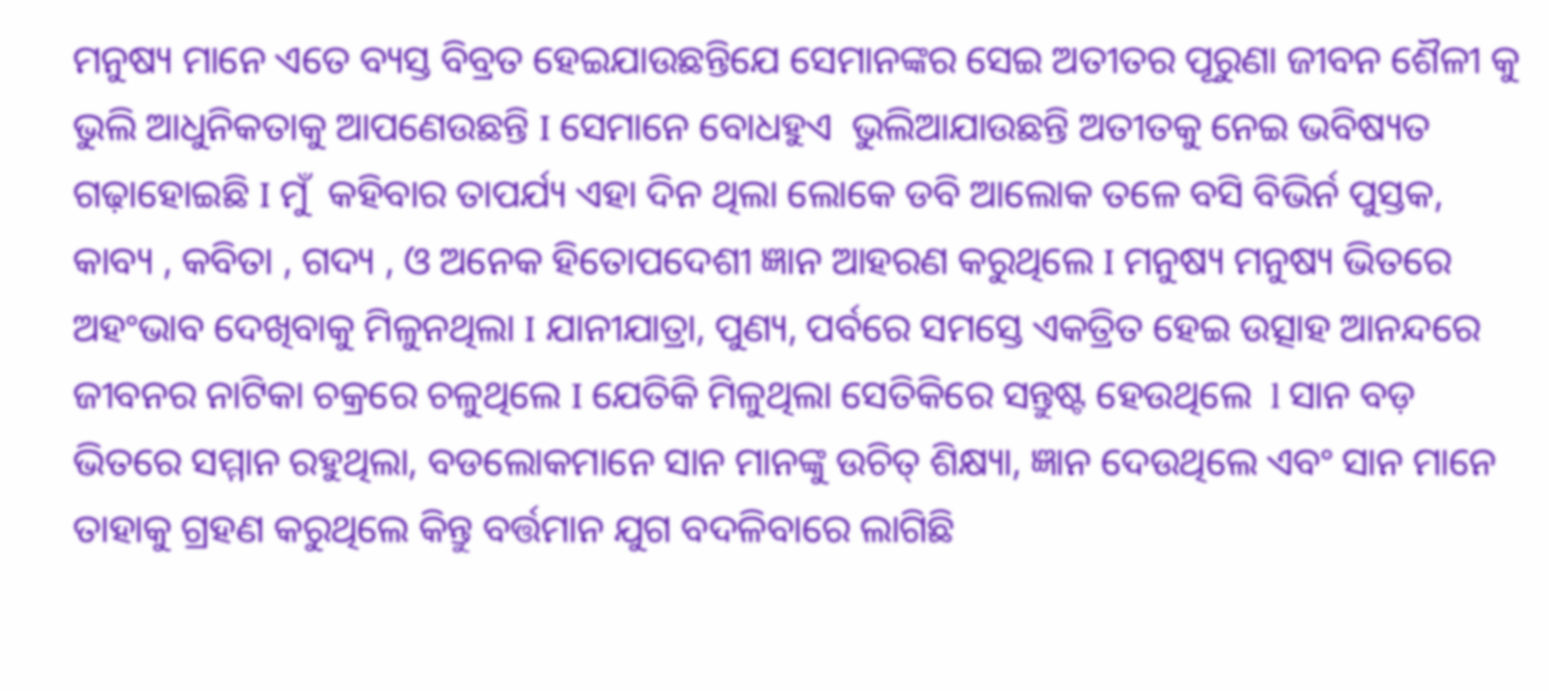ମନୁଷ୍ୟ ମାନେ ଏତେ ବ୍ୟସ୍ତ ବିବ୍ରତ ହେଇଯାଉଛନ୍ତିଯେ ସେମାନଙ୍କର ସେଇ ଅତୀତର ପୂରୁଣା ଜୀବନ ଶୈଳୀ କୁ ଭୁଲି ଆଧୁନିକତାକୁ ଆପଣେଉଛନ୍ତି I ସେମାନେ ବୋଧହୁଏ  ଭୁଲିଆଯାଉଛନ୍ତି ଅତୀତକୁ ନେଇ ଭବିଷ୍ୟତ ଗଢ଼ାହୋଇଛି I ମୁଁ  କହିବାର ତାପର୍ଯ୍ୟ ଏହା ଦିନ ଥିଲା ଲୋକେ ଡବି ଆଲୋକ ତଳେ ବସି ବିଭିର୍ନ ପୁସ୍ତକ, କାବ୍ୟ , କବିତା , ଗଦ୍ୟ , ଓ ଅନେକ ହିତୋପଦେଶୀ ଜ୍ଞାନ ଆହରଣ କରୁଥିଲେ I ମନୁଷ୍ୟ ମନୁଷ୍ୟ ଭିତରେ ଅହଂଭାବ ଦେଖିବାକୁ ମିଳୁନଥିଲା I ଯାନୀଯାତ୍ରା, ପୁଣ୍ୟ, ପର୍ବରେ ସମସ୍ତେ ଏକତ୍ରିତ ହେଇ ଉତ୍ସାହ ଆନନ୍ଦରେ ଜୀବନର ନାଟିକା ଚକ୍ରରେ ଚଳୁଥିଲେ I ଯେତିକି ମିଳୁଥିଲା ସେତିକିରେ ସନ୍ତୁଷ୍ଟ ହେଉଥିଲେ  l ସାନ ବଡ଼ ଭିତରେ ସମ୍ମାନ ରହୁଥିଲା, ବଡଲୋକମାନେ ସାନ ମାନଙ୍କୁ ଉଚିତ୍ ଶିକ୍ଷ୍ୟା, ଜ୍ଞାନ ଦେଉଥିଲେ ଏବଂ ସାନ ମାନେ ତାହାକୁ ଗ୍ରହଣ କରୁଥିଲେ କିନ୍ତୁ ବର୍ତ୍ତମାନ ଯୁଗ ବଦଳିବାରେ ଲାଗିଛି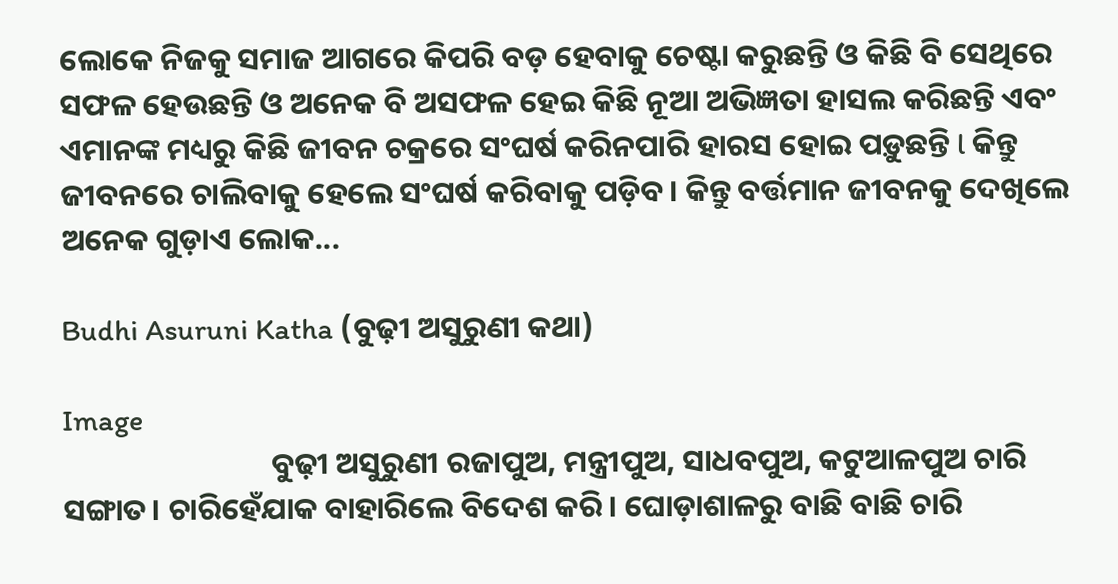ଲୋକେ ନିଜକୁ ସମାଜ ଆଗରେ କିପରି ବଡ଼ ହେବାକୁ ଚେଷ୍ଟା କରୁଛନ୍ତି ଓ କିଛି ବି ସେଥିରେ ସଫଳ ହେଉଛନ୍ତି ଓ ଅନେକ ବି ଅସଫଳ ହେଇ କିଛି ନୂଆ ଅଭିଜ୍ଞତା ହାସଲ କରିଛନ୍ତି ଏବଂ ଏମାନଙ୍କ ମଧ୍ୟରୁ କିଛି ଜୀବନ ଚକ୍ରରେ ସଂଘର୍ଷ କରିନପାରି ହାରସ ହୋଇ ପଡ଼ୁଛନ୍ତି l କିନ୍ତୁ ଜୀବନରେ ଚାଲିବାକୁ ହେଲେ ସଂଘର୍ଷ କରିବାକୁ ପଡ଼ିବ। କିନ୍ତୁ ବର୍ତ୍ତମାନ ଜୀବନକୁ ଦେଖିଲେ ଅନେକ ଗୁଡ଼ାଏ ଲୋକ...

Budhi Asuruni Katha (ବୁଢ଼ୀ ଅସୁରୁଣୀ କଥା)

Image
                              ବୁଢ଼ୀ ଅସୁରୁଣୀ ରଜାପୁଅ, ମନ୍ତ୍ରୀପୁଅ, ସାଧବପୁଅ, କଟୁଆଳପୁଅ ଚାରି ସଙ୍ଗାତ। ଚାରିହେଁଯାକ ବାହାରିଲେ ବିଦେଶ କରି। ଘୋଡ଼ାଶାଳରୁ ବାଛି ବାଛି ଚାରି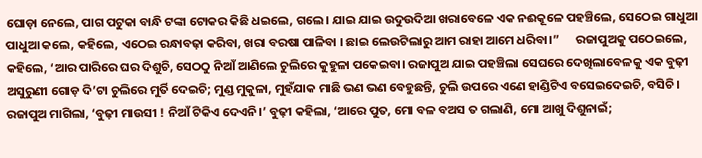ଘୋଡ଼ା ନେଲେ, ପାଗ ପଟୁକା ବାନ୍ଧି ଟଙ୍କା ଟୋକର କିଛି ଧଇଲେ, ଗଲେ। ଯାଇ ଯାଇ ଉଦୁଉଦିଆ ଖରାବେଳେ ଏକ ନଈକୂଳେ ପହଞ୍ଚିଲେ, ସେଠେଇ ଗାଧୁଆ ପାଧୁଆ କଲେ, କହିଲେ, ଏଠେଇ ରନ୍ଧାବଢ଼ା କରିବା, ଖରା ବରଷା ପାଳିବା । ଛାଇ ଲେଉଟିଲାରୁ ଆମ ରାହା ଆମେ ଧରିବା।”      ରଜାପୁଅକୁ ପଠେଇଲେ, କହିଲେ, ‘ଆର ପାରିରେ ଘର ଦିଶୁଚି, ସେଠଠୁ ନିଆଁ ଆଣିଲେ ଚୁଲିରେ କୁହୁଳା ପକେଇବା। ରଜାପୁଅ ଯାଇ ପହଞ୍ଚିଲା ସେଘରେ ଦେଖିଲାବେଳକୁ ଏକ ବୁଢ଼ୀ ଅସୁରୁଣୀ ଗୋଡ଼ ଦି’ଟା ଚୁଲିରେ ମୁର୍ତି ଦେଇଚି; ମୁଣ୍ଡ ମୁକୁଳା, ମୁହଁଯାକ ମାଛି ଭଣ ଭଣ ବେହୁଛନ୍ତି, ଚୁଲି ଉପରେ ଏଣେ ହାଣ୍ଡିଟିଏ ବସେଇଦେଇଚି, ବସିଚି। ରଜାପୁଅ ମାଗିଲା, ‘ବୁଢ଼ୀ ମାଉସୀ ! ନିଆଁ ଟିକିଏ ଦେଏନି।’ ବୁଢ଼ୀ କହିଲା, ‘ଆରେ ପୁତ, ମୋ ବଳ ବଅସ ତ ଗଲାଣି, ମୋ ଆଖୁ ଦିଶୁନାଇଁ;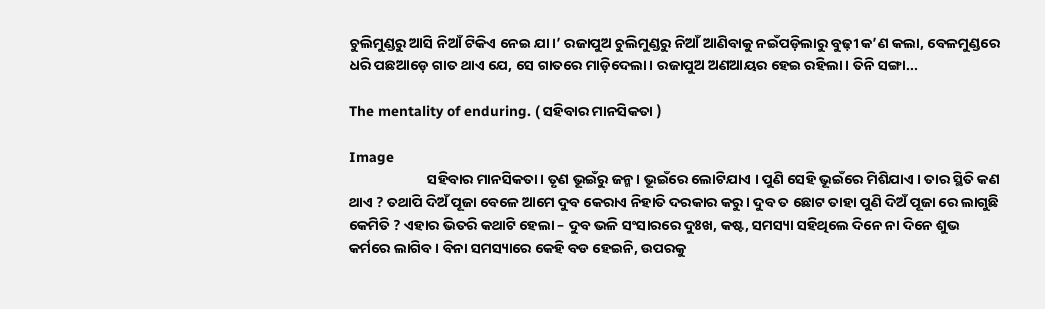ଚୁଲିମୁଣ୍ଡରୁ ଆସି ନିଆଁ ଟିକିଏ ନେଇ ଯା।’ ରଜାପୁଅ ଚୁଲିମୁଣ୍ଡରୁ ନିଆଁ ଆଣିବାକୁ ନଇଁପଡ଼ିଲାରୁ ବୁଢ଼ୀ କ’ଣ କଲା, ବେଳମୁଣ୍ଡରେ ଧରି ପଛଆଡ଼େ ଗାତ ଥାଏ ଯେ, ସେ ଗାତରେ ମାଡ଼ିଦେଲା। ରଜାପୁଅ ଅଣଆୟର ହେଇ ରହିଲା। ତିନି ସଙ୍ଗା...

The mentality of enduring. ( ସହିବାର ମାନସିକତା )

Image
                        ସହିବାର ମାନସିକତା। ତୃଣ ଭୂଇଁରୁ ଜନ୍ମ । ଭୂଇଁରେ ଲୋଟିଯାଏ । ପୁଣି ସେହି ଭୂଇଁରେ ମିଶିଯାଏ । ତାର ସ୍ଥିତି କଣ ଥାଏ ? ତଥାପି ଦିଅଁ ପୂଜା ବେଳେ ଆମେ ଦୁବ କେରାଏ ନିହାତି ଦରକାର କରୁ । ଦୁବ ତ ଛୋଟ ତାହା ପୁଣି ଦିଅଁ ପୂଜା ରେ ଲାଗୁଛି କେମିତି ? ଏହାର ଭିତରି କଥାଟି ହେଲା – ଦୁବ ଭଳି ସଂସାରରେ ଦୁଃଖ, କଷ୍ଟ, ସମସ୍ୟା ସହିଥିଲେ ଦିନେ ନା ଦିନେ ଶୁଭ କର୍ମରେ ଲାଗିବ । ବିନା ସମସ୍ୟାରେ କେହି ବଡ ହେଇନି, ଉପରକୁ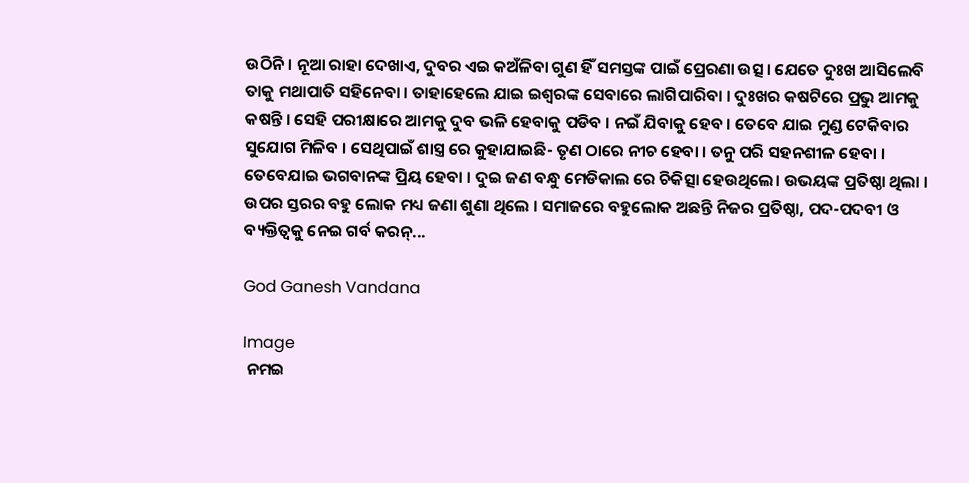ଉଠିନି । ନୂଆ ରାହା ଦେଖାଏ, ଦୁବର ଏଇ କଅଁଳିବା ଗୁଣ ହିଁ ସମସ୍ତଙ୍କ ପାଇଁ ପ୍ରେରଣା ଉତ୍ସ। ଯେତେ ଦୁଃଖ ଆସିଲେବି ତାକୁ ମଥାପାତି ସହିନେବା । ତାହାହେଲେ ଯାଇ ଇଶ୍ୱରଙ୍କ ସେବାରେ ଲାଗିପାରିବା । ଦୁଃଖର କଷଟିରେ ପ୍ରଭୁ ଆମକୁ କଷନ୍ତି । ସେହି ପରୀକ୍ଷାରେ ଆମକୁ ଦୁବ ଭଳି ହେବାକୁ ପଡିବ । ନଇଁ ଯିବାକୁ ହେବ । ତେବେ ଯାଇ ମୁଣ୍ଡ ଟେକିବାର ସୁଯୋଗ ମିଳିବ । ସେଥିପାଇଁ ଶାସ୍ତ୍ର ରେ କୁହାଯାଇଛି- ତୃଣ ଠାରେ ନୀଚ ହେବା । ତନୁ ପରି ସହନଶୀଳ ହେବା । ତେବେଯାଇ ଭଗବାନଙ୍କ ପ୍ରିୟ ହେବା । ଦୁଇ ଜଣ ବନ୍ଧୁ ମେଡିକାଲ ରେ ଚିକିତ୍ସା ହେଉଥିଲେ। ଉଭୟଙ୍କ ପ୍ରତିଷ୍ଠା ଥିଲା । ଉପର ସ୍ତରର ବହୁ ଲୋକ ମଧ୍ୟ ଜଣା ଶୁଣା ଥିଲେ । ସମାଜରେ ବହୁଲୋକ ଅଛନ୍ତି ନିଜର ପ୍ରତିଷ୍ଠା, ପଦ-ପଦବୀ ଓ ବ୍ୟକ୍ତିତ୍ବକୁ ନେଇ ଗର୍ବ କରନ୍...

God Ganesh Vandana

Image
 ନମଇ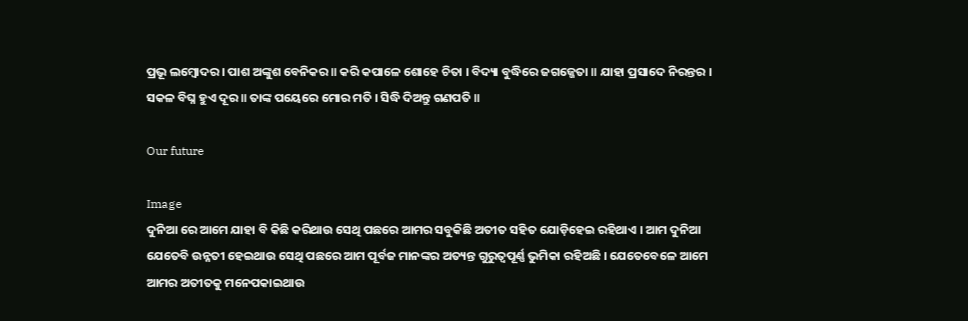ପ୍ରଭୂ ଲମ୍ବୋଦର । ପାଶ ଅଙ୍କୁଶ ବେନିକର ॥ କରି କପାଳେ ଶୋହେ ଚିତା । ବିଦ୍ୟା ବୁଦ୍ଧିରେ ଜଗଜ୍ଜେତା ॥ ଯାହା ପ୍ରସାଦେ ନିରନ୍ତର । ସକଳ ବିଘ୍ନ ହୁଏ ଦୂର ॥ ତାଙ୍କ ପୟେରେ ମୋର ମତି । ସିଦ୍ଧି ଦିଅନ୍ତୁ ଗଣପତି ॥

Our future

Image
ଦୁନିଆ ରେ ଆମେ ଯାହା ବି କିଛି କରିଥାଉ ସେଥି ପଛରେ ଆମର ସବୁକିଛି ଅତୀତ ସହିତ ଯୋଡ଼ିହେଇ ରହିଥାଏ । ଆମ ଦୁନିଆ ଯେତେବି ଉନ୍ନତୀ ହେଇଥାଉ ସେଥି ପଛରେ ଆମ ପୂର୍ବଜ ମାନଙ୍କର ଅତ୍ୟନ୍ତ ଗୁରୁତ୍ୱପୂର୍ଣ୍ଣ ଭୁମିକା ରହିଅଛି । ଯେତେବେଳେ ଆମେ ଆମର ଅତୀତକୁ ମନେପକାଇଥାଉ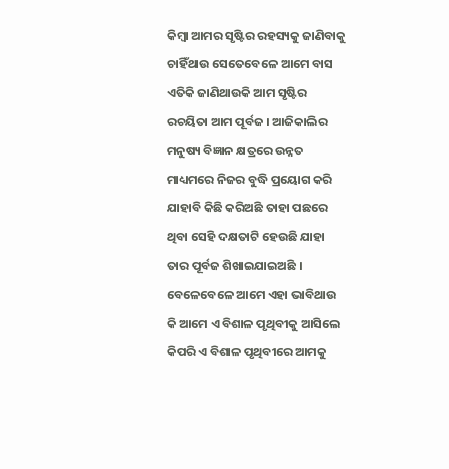କିମ୍ବା ଆମର ସୃଷ୍ଟିର ରହସ୍ୟକୁ ଜାଣିବାକୁ ଚାହିଁଥାଉ ସେତେବେଳେ ଆମେ ବାସ ଏତିକି ଜାଣିଥାଉକି ଆମ ସୃଷ୍ଟିର ରଚୟିତା ଆମ ପୂର୍ବଜ । ଆଜିକାଲିର ମନୁଷ୍ୟ ବିଜ୍ଞାନ କ୍ଷତ୍ରରେ ଉନ୍ନତ ମାଧ୍ୟମରେ ନିଜର ବୁଦ୍ଧି ପ୍ରୟୋଗ କରି ଯାହାବି କିଛି କରିଅଛି ତାହା ପଛରେ ଥିବା ସେହି ଦକ୍ଷତାଟି ହେଉଛି ଯାହା ତାର ପୂର୍ବଜ ଶିଖାଇଯାଇଅଛି । ବେଳେବେଳେ ଆମେ ଏହା ଭାବିଥାଉ କି ଆମେ ଏ ବିଶାଳ ପୃଥିବୀକୁ ଆସିଲେ କିପରି ଏ ବିଶାଳ ପୃଥିବୀରେ ଆମକୁ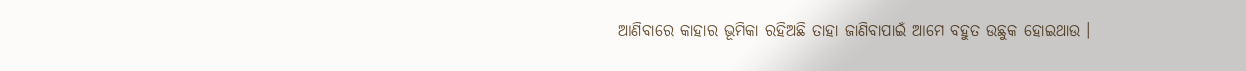ଆଣିବାରେ କାହାର ଭୂମିକା ରହିଅଛି ତାହା ଜାଣିବାପାଇଁ ଆମେ ବହୁତ ଉଛୁକ ହୋଇଥାଉ ।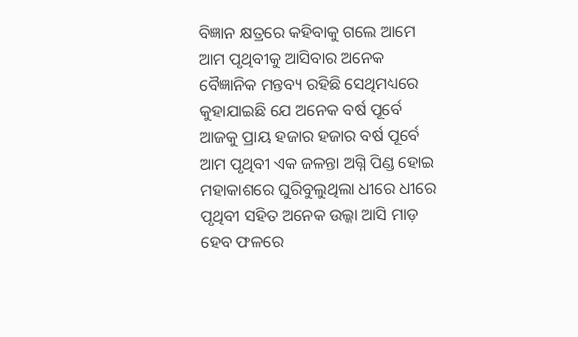ବିଜ୍ଞାନ କ୍ଷତ୍ରରେ କହିବାକୁ ଗଲେ ଆମେ ଆମ ପୃଥିବୀକୁ ଆସିବାର ଅନେକ ବୈଜ୍ଞାନିକ ମନ୍ତବ୍ୟ ରହିଛି ସେଥିମଧ୍ୟରେ କୁହାଯାଇଛି ଯେ ଅନେକ ବର୍ଷ ପୂର୍ବେ ଆଜକୁ ପ୍ରାୟ ହଜାର ହଜାର ବର୍ଷ ପୂର୍ବେ ଆମ ପୃଥିବୀ ଏକ ଜଳନ୍ତା ଅଗ୍ନି ପିଣ୍ଡ ହୋଇ ମହାକାଶରେ ଘୁରିବୁଲୁଥିଲା ଧୀରେ ଧୀରେ ପୃଥିବୀ ସହିତ ଅନେକ ଉଲ୍କା ଆସି ମାଡ଼ ହେବ ଫଳରେ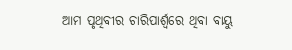ଆମ ପୃଥିବୀର ଚାରିପାର୍ଶ୍ଵରେ ଥିବା ବାୟୁ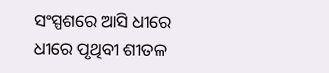ସଂସ୍ପଶରେ ଆସି ଧୀରେ ଧୀରେ ପୃଥିବୀ ଶୀତଳ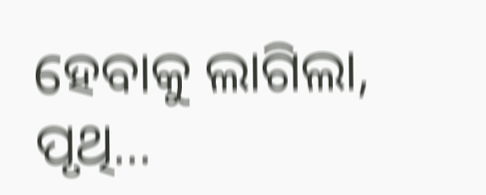ହେବାକୁ ଲାଗିଲା, ପୃଥି...